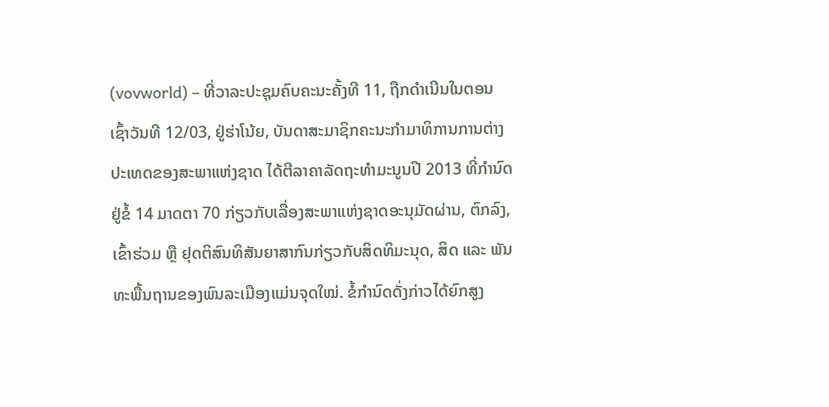(vovworld) – ທີ່ວາລະປະຊຸມຄົບຄະນະຄັ້ງທີ 11, ຖືກດຳເນີນໃນຕອນເຊົ້າວັນທີ 12/03, ຢູ່ຮ່າໂນ້ຍ, ບັນດາສະມາຊິກຄະນະກຳມາທິການການຕ່າງປະເທດຂອງສະພາແຫ່ງຊາດ ໄດ້ຕີລາຄາລັດຖະທຳມະນູນປີ 2013 ທີ່ກຳນົດຢູ່ຂໍ້ 14 ມາດຕາ 70 ກ່ຽວກັບເລື່ອງສະພາແຫ່ງຊາດອະນຸມັດຜ່ານ, ຕົກລົງ, ເຂົ້າຮ່ວມ ຫຼື ຢຸດຕິສົນທິສັນຍາສາກົນກ່ຽວກັບສິດທິມະນຸດ, ສິດ ແລະ ພັນທະພື້ນຖານຂອງພົນລະເມືອງແມ່ນຈຸດໃໝ່. ຂໍ້ກຳນົດດັ່ງກ່າວໄດ້ຍົກສູງ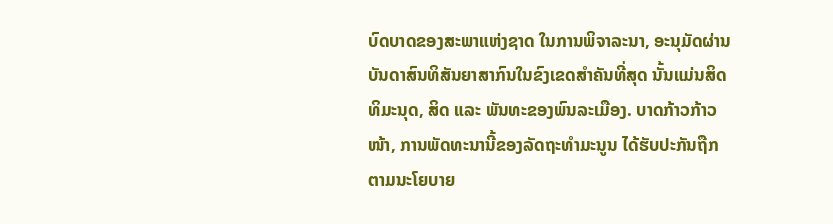ບົດບາດຂອງສະພາແຫ່ງຊາດ ໃນການພິຈາລະນາ, ອະນຸມັດຜ່ານບັນດາສົນທິສັນຍາສາກົນໃນຂົງເຂດສຳຄັນທີ່ສຸດ ນັ້ນແມ່ນສິດທິມະນຸດ, ສິດ ແລະ ພັນທະຂອງພົນລະເມືອງ. ບາດກ້າວກ້າວໜ້າ, ການພັດທະນານີ້ຂອງລັດຖະທຳມະນູນ ໄດ້ຮັບປະກັນຖືກຕາມນະໂຍບາຍ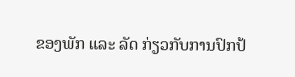ຂອງພັກ ແລະ ລັດ ກ່ຽວກັບການປົກປ້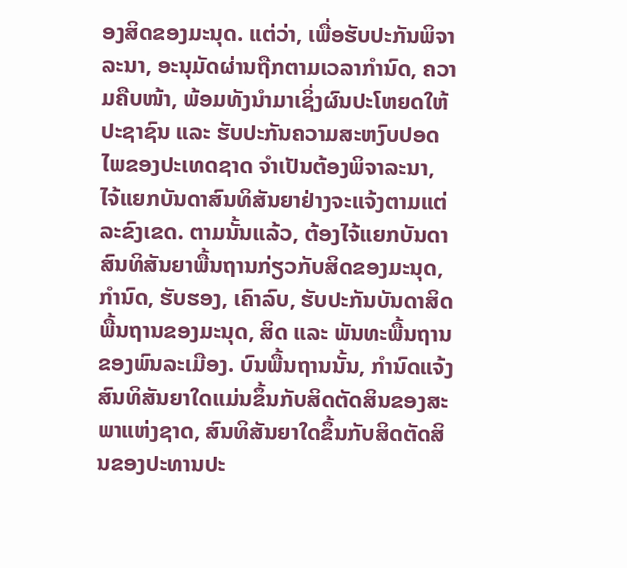ອງສິດຂອງມະນຸດ. ແຕ່ວ່າ, ເພື່ອຮັບປະກັນພິຈາລະນາ, ອະນຸມັດຜ່ານຖືກຕາມເວລາກຳນົດ, ຄວາມຄືບໜ້າ, ພ້ອມທັງນຳມາເຊິ່ງຜົນປະໂຫຍດໃຫ້ປະຊາຊົນ ແລະ ຮັບປະກັນຄວາມສະຫງົບປອດໄພຂອງປະເທດຊາດ ຈຳເປັນຕ້ອງພິຈາລະນາ, ໄຈ້ແຍກບັນດາສົນທິສັນຍາຢ່າງຈະແຈ້ງຕາມແຕ່ລະຂົງເຂດ. ຕາມນັ້ນແລ້ວ, ຕ້ອງໄຈ້ແຍກບັນດາສົນທິສັນຍາພື້ນຖານກ່ຽວກັບສິດຂອງມະນຸດ, ກຳນົດ, ຮັບຮອງ, ເຄົາລົບ, ຮັບປະກັນບັນດາສິດພື້ນຖານຂອງມະນຸດ, ສິດ ແລະ ພັນທະພື້ນຖານຂອງພົນລະເມືອງ. ບົນພື້ນຖານນັ້ນ, ກຳນົດແຈ້ງສົນທິສັນຍາໃດແມ່ນຂຶ້ນກັບສິດຕັດສິນຂອງສະພາແຫ່ງຊາດ, ສົນທິສັນຍາໃດຂຶ້ນກັບສິດຕັດສິນຂອງປະທານປະ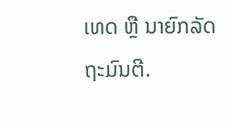ເທດ ຫຼື ນາຍົກລັດຖະມົນຕີ.